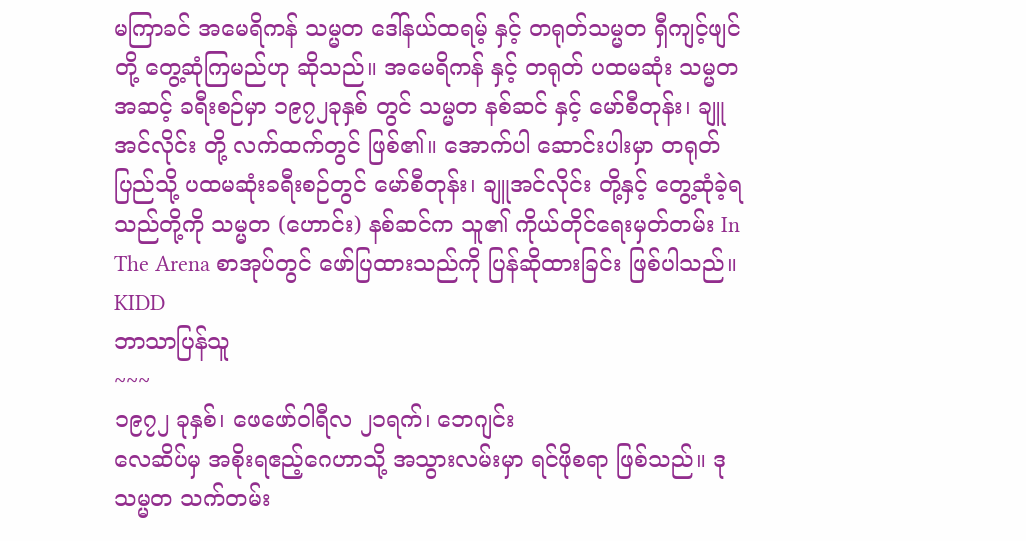မကြာခင် အမေရိကန် သမ္မတ ဒေါ်နယ်ထရမ့် နှင့် တရုတ်သမ္မတ ရှီကျင့်ဖျင်တို့ တွေ့ဆုံကြမည်ဟု ဆိုသည်။ အမေရိကန် နှင့် တရုတ် ပထမဆုံး သမ္မတအဆင့် ခရီးစဉ်မှာ ၁၉၇၂ခုနှစ် တွင် သမ္မတ နစ်ဆင် နှင့် မော်စီတုန်း၊ ချူအင်လိုင်း တို့ လက်ထက်တွင် ဖြစ်၏။ အောက်ပါ ဆောင်းပါးမှာ တရုတ်ပြည်သို့ ပထမဆုံးခရီးစဉ်တွင် မော်စီတုန်း၊ ချူအင်လိုင်း တို့နှင့် တွေ့ဆုံခဲ့ရသည်တို့ကို သမ္မတ (ဟောင်း) နစ်ဆင်က သူ၏ ကိုယ်တိုင်ရေးမှတ်တမ်း In The Arena စာအုပ်တွင် ဖော်ပြထားသည်ကို ပြန်ဆိုထားခြင်း ဖြစ်ပါသည်။
KIDD
ဘာသာပြန်သူ
~~~
၁၉၇၂ ခုနှစ်၊ ဖေဖော်ဝါရီလ ၂၁ရက်၊ ဘေဂျင်း
လေဆိပ်မှ အစိုးရဧည့်ဂေဟာသို့ အသွားလမ်းမှာ ရင်ဖိုစရာ ဖြစ်သည်။ ဒု သမ္မတ သက်တမ်း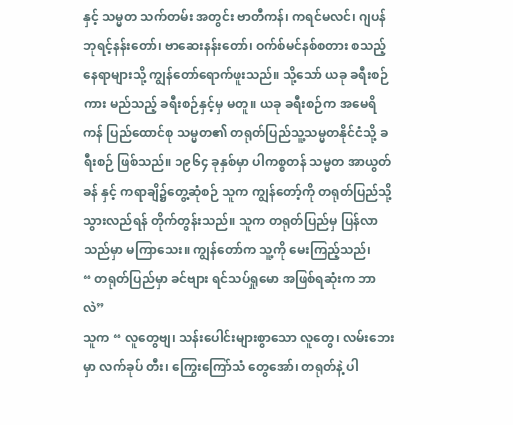နှင့် သမ္မတ သက်တမ်း အတွင်း ဗာတီကန်၊ ကရင်မလင်၊ ဂျပန်ဘုရင့်နန်းတော်၊ ဗာဆေးနန်းတော်၊ ဝက်စ်မင်နစ်စတား စသည့် နေရာများသို့ ကျွန်တော်ရောက်ဖူးသည်။ သို့သော် ယခု ခရီးစဉ်ကား မည်သည့် ခရီးစဉ်နှင့်မှ မတူ။ ယခု ခရီးစဉ်က အမေရိကန် ပြည်ထောင်စု သမ္မတ၏ တရုတ်ပြည်သူ့သမ္မတနိုင်ငံသို့ ခရီးစဉ် ဖြစ်သည်။ ၁၉၆၄ ခုနှစ်မှာ ပါကစ္စတန် သမ္မတ အာယွတ်ခန် နှင့် ကရာချိ၌တွေ့ဆုံစဉ် သူက ကျွန်တော့်ကို တရုတ်ပြည်သို့ သွားလည်ရန် တိုက်တွန်းသည်။ သူက တရုတ်ပြည်မှ ပြန်လာသည်မှာ မကြာသေး။ ကျွန်တော်က သူ့ကို မေးကြည့်သည်၊
“ တရုတ်ပြည်မှာ ခင်ဗျား ရင်သပ်ရှုမော အဖြစ်ရဆုံးက ဘာလဲ”
သူက “ လူတွေဗျ၊ သန်းပေါင်းများစွာသော လူတွေ၊ လမ်းဘေးမှာ လက်ခုပ် တီး၊ ကြွေးကြော်သံ တွေအော်၊ တရုတ်နဲ့ ပါ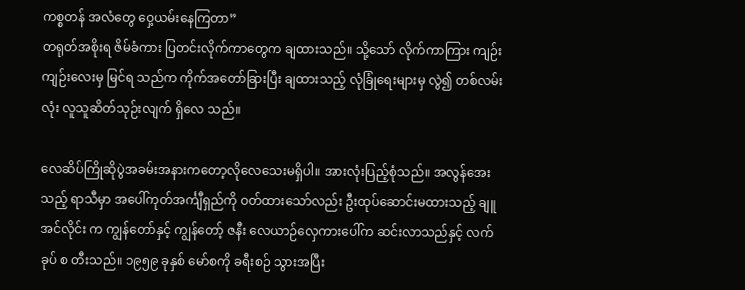ကစ္စတန် အလံတွေ ဝှေ့ယမ်းနေကြတာ”
တရုတ်အစိုးရ ဇိမ်ခံကား ပြတင်းလိုက်ကာတွေက ချထားသည်။ သို့သော် လိုက်ကာကြား ကျဉ်းကျဉ်းလေးမှ မြင်ရ သည်က ကိုက်အတော်ခြားပြီး ချထားသည့် လုံခြုံရေးများမှ လွဲ၍ တစ်လမ်းလုံး လူသူဆိတ်သုဉ်းလျက် ရှိလေ သည်။

လေဆိပ်ကြိုဆိုပွဲအခမ်းအနားကတော့လိုလေသေးမရှိပါ။ အားလုံးပြည့်စုံသည်။ အလွန်အေး သည့် ရာသီမှာ အပေါ်ကုတ်အင်္ကျီရှည်ကို ဝတ်ထားသော်လည်း ဦးထုပ်ဆောင်းမထားသည့် ချူအင်လိုင်း က ကျွန်တော်နှင့် ကျွန်တော့် ဇနီး လေယာဉ်လှေကားပေါ်က ဆင်းလာသည်နှင့် လက်ခုပ် စ တီးသည်။ ၁၉၅၉ ခုနှစ် မော်စကို ခရီးစဉ် သွားအပြီး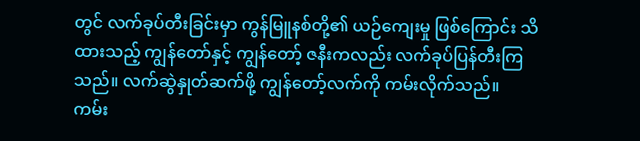တွင် လက်ခုပ်တီးခြင်းမှာ ကွန်မြူနစ်တို့၏ ယဉ်ကျေးမှု ဖြစ်ကြောင်း သိထားသည့် ကျွန်တော်နှင့် ကျွန်တော့် ဇနီးကလည်း လက်ခုပ်ပြန်တီးကြသည်။ လက်ဆွဲနှုတ်ဆက်ဖို့ ကျွန်တော့်လက်ကို ကမ်းလိုက်သည်။ ကမ်း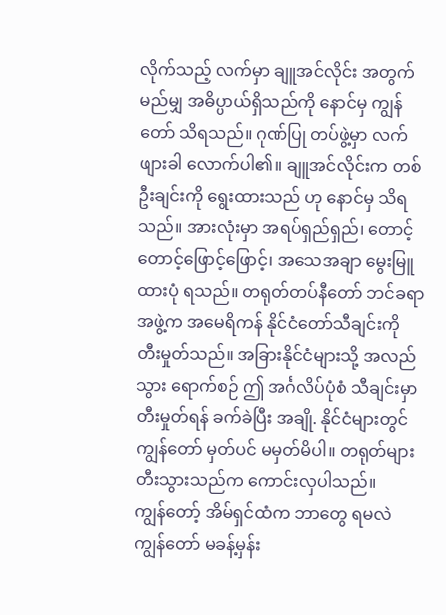လိုက်သည့် လက်မှာ ချူအင်လိုင်း အတွက် မည်မျှ အဓိပ္ပာယ်ရှိသည်ကို နောင်မှ ကျွန်တော် သိရသည်။ ဂုဏ်ပြု တပ်ဖွဲ့မှာ လက်ဖျားခါ လောက်ပါ၏။ ချူအင်လိုင်းက တစ်ဦးချင်းကို ရွေးထားသည် ဟု နောင်မှ သိရသည်။ အားလုံးမှာ အရပ်ရှည်ရှည်၊ တောင့်တောင့်ဖြောင့်ဖြောင့်၊ အသေအချာ မွေးမြူထားပုံ ရသည်။ တရုတ်တပ်နီတော် ဘင်ခရာအဖွဲ့က အမေရိကန် နိုင်ငံတော်သီချင်းကို တီးမှုတ်သည်။ အခြားနိုင်ငံများသို့ အလည်သွား ရောက်စဉ် ဤ အင်္ဂလိပ်ပုံစံ သီချင်းမှာ တီးမှုတ်ရန် ခက်ခဲပြီး အချို. နိုင်ငံများတွင် ကျွန်တော် မှတ်ပင် မမှတ်မိပါ။ တရုတ်များ တီးသွားသည်က ကောင်းလှပါသည်။
ကျွန်တော့် အိမ်ရှင်ထံက ဘာတွေ ရမလဲ ကျွန်တော် မခန့်မှန်း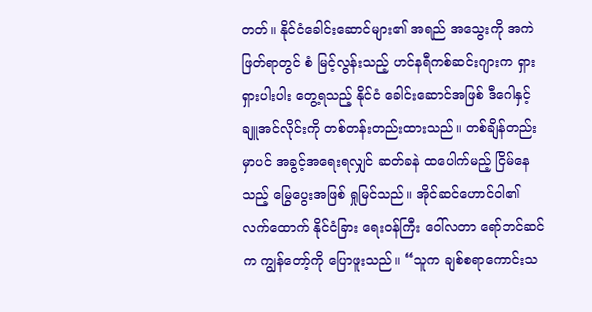တတ်။ နိုင်ငံခေါင်းဆောင်များ၏ အရည် အသွေးကို အကဲဖြတ်ရာတွင် စံ မြင့်လွန်းသည့် ဟင်နရီကစ်ဆင်းဂျားက ရှားရှားပါးပါး တွေ့ရသည့် နိုင်ငံ ခေါင်းဆောင်အဖြစ် ဒီဂေါနှင့် ချူအင်လိုင်းကို တစ်တန်းတည်းထားသည်။ တစ်ချိန်တည်းမှာပင် အခွင့်အရေးရလျှင် ဆတ်ခနဲ ထပေါက်မည့် ငြိမ်နေသည့် မြွေပွေးအဖြစ် ရှုမြင်သည်။ အိုင်ဆင်ဟောင်ဝါ၏ လက်ထောက် နိုင်ငံခြား ရေးဝန်ကြီး ဝေါ်လတာ ရော်ဘင်ဆင် က ကျွန်တော့်ကို ပြောဖူးသည်။ “သူက ချစ်စရာကောင်းသ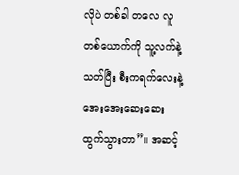လိုပဲ တစ်ခါ တလေ လူတစ်ယောက်ကို သူ့လက်နဲ့ သတ်ပြီး စီးကရက်လေးနဲ့ အေးအေးဆေးဆေး ထွက်သွားတာ”။ အဆင့်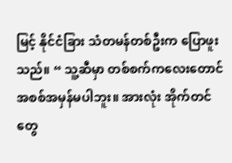မြင့် နိုင်ငံခြား သံတမန်တစ်ဦးက ပြောဖူးသည်။ “ သူ့ဆီမှာ တစ်စက်ကလေးတောင် အစစ်အမှန်မပါဘူး။ အားလုံး အိုက်တင် တွေ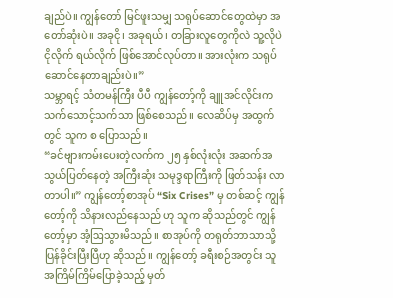ချည်ပဲ။ ကျွန်တော် မြင်ဖူးသမျှ သရုပ်ဆောင်တွေထဲမှာ အတော်ဆုံးပဲ။ အခုငို၊ အခုရယ်၊ တခြားလူတွေကိုလဲ သူ့လိုပဲ ငိုလိုက် ရယ်လိုက် ဖြစ်အောင်လုပ်တာ။ အားလုံးက သရုပ်ဆောင်နေတာချည်းပဲ။”
သမ္ဘာရင့် သံတမန်ကြီး ပီပီ ကျွန်တော့်ကို ချူအင်လိုင်းက သက်သောင့်သက်သာ ဖြစ်စေသည်။ လေဆိပ်မှ အထွက်တွင် သူက စ ပြောသည်။
“ခင်ဗျားကမ်းပေးတဲ့လက်က ၂၅ နှစ်လုံးလုံး အဆက်အသွယ်ပြတ်နေတဲ့ အကြီးဆုံး သမုဒ္ဒရာကြီးကို ဖြတ်သန်း လာတာပါ။” ကျွန်တော့်စာအုပ် “Six Crises” မှ တစ်ဆင့် ကျွန်တော့်ကို သိနားလည်နေသည် ဟု သူက ဆိုသည်တွင် ကျွန်တော့်မှာ အံ့ဩသွားမိသည်။ စာအုပ်ကို တရုတ်ဘာသာသို့ ပြန်ခိုင်းပြီးပြီဟု ဆိုသည်။ ကျွန်တော့် ခရီးစဉ်အတွင်း သူ အကြိမ်ကြိမ်ပြောခဲ့သည့် မှတ်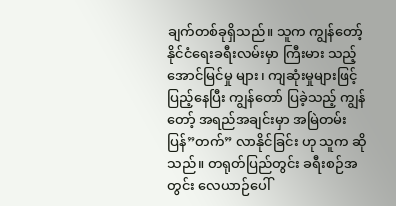ချက်တစ်ခုရှိသည်။ သူက ကျွန်တော့် နိုင်ငံရေးခရီးလမ်းမှာ ကြီးမား သည့် အောင်မြင်မှု များ၊ ကျဆုံးမှုများဖြင့် ပြည့်နေပြီး ကျွန်တော် ပြခဲ့သည့် ကျွန်တော့် အရည်အချင်းမှာ အမြဲတမ်း ပြန်”တက်” လာနိုင်ခြင်း ဟု သူက ဆိုသည်။ တရုတ်ပြည်တွင်း ခရီးစဉ်အတွင်း လေယာဉ်ပေါ်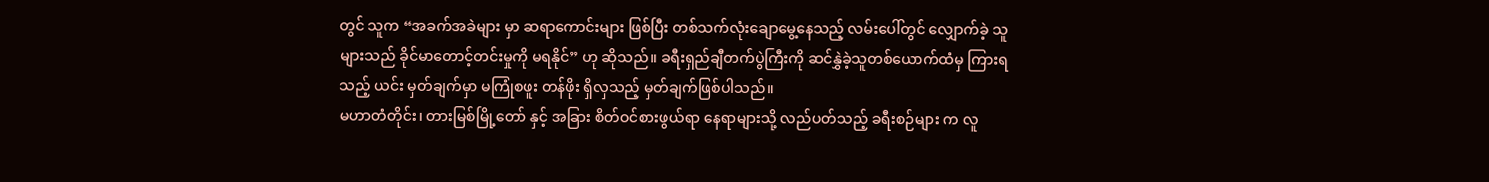တွင် သူက “အခက်အခဲများ မှာ ဆရာကောင်းများ ဖြစ်ပြီး တစ်သက်လုံးချောမွေ့နေသည့် လမ်းပေါ်တွင် လျှောက်ခဲ့ သူများသည် ခိုင်မာတောင့်တင်းမှုကို မရနိုင်” ဟု ဆိုသည်။ ခရီးရှည်ချီတက်ပွဲကြီးကို ဆင်နွှဲခဲ့သူတစ်ယောက်ထံမှ ကြားရသည့် ယင်း မှတ်ချက်မှာ မကြုံစဖူး တန်ဖိုး ရှိလှသည့် မှတ်ချက်ဖြစ်ပါသည်။
မဟာတံတိုင်း၊ တားမြစ်မြို့တော် နှင့် အခြား စိတ်ဝင်စားဖွယ်ရာ နေရာများသို့ လည်ပတ်သည့် ခရီးစဉ်များ က လူ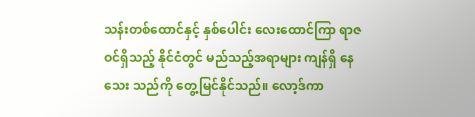သန်းတစ်ထောင်နှင့် နှစ်ပေါင်း လေးထောင်ကြာ ရာဇဝင်ရှိသည့် နိုင်ငံတွင် မည်သည့်အရာများ ကျန်ရှိ နေသေး သည်ကို တွေ့မြင်နိုင်သည်။ လော့ဒ်ကာ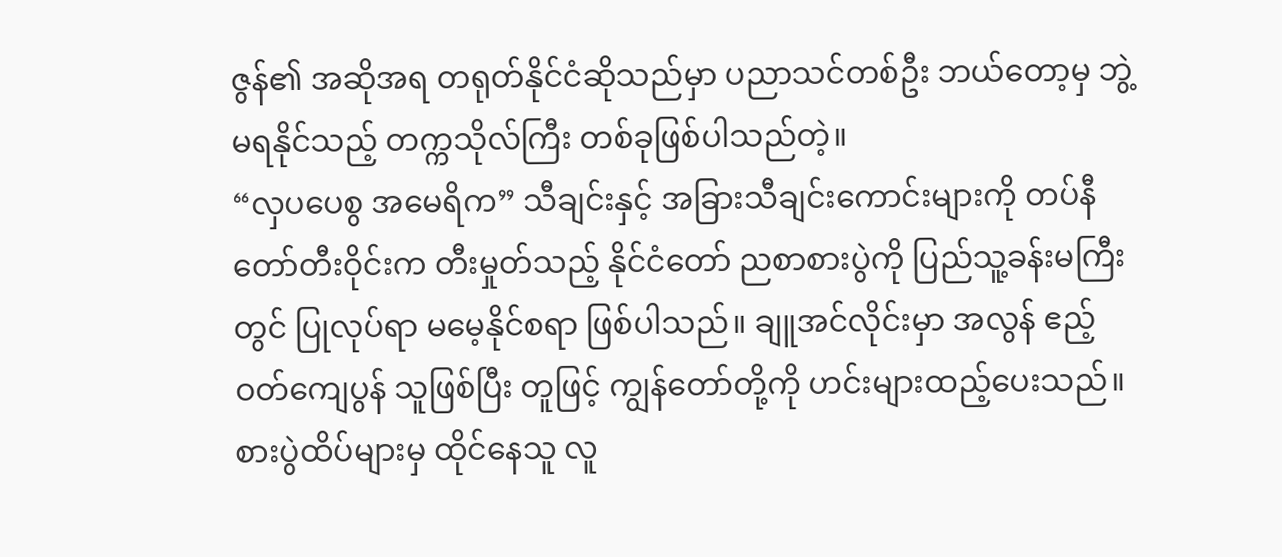ဇွန်၏ အဆိုအရ တရုတ်နိုင်ငံဆိုသည်မှာ ပညာသင်တစ်ဦး ဘယ်တော့မှ ဘွဲ့ မရနိုင်သည့် တက္ကသိုလ်ကြီး တစ်ခုဖြစ်ပါသည်တဲ့။
“လှပပေစွ အမေရိက” သီချင်းနှင့် အခြားသီချင်းကောင်းများကို တပ်နီတော်တီးဝိုင်းက တီးမှုတ်သည့် နိုင်ငံတော် ညစာစားပွဲကို ပြည်သူ့ခန်းမကြီးတွင် ပြုလုပ်ရာ မမေ့နိုင်စရာ ဖြစ်ပါသည်။ ချူအင်လိုင်းမှာ အလွန် ဧည့်ဝတ်ကျေပွန် သူဖြစ်ပြီး တူဖြင့် ကျွန်တော်တို့ကို ဟင်းများထည့်ပေးသည်။ စားပွဲထိပ်များမှ ထိုင်နေသူ လူ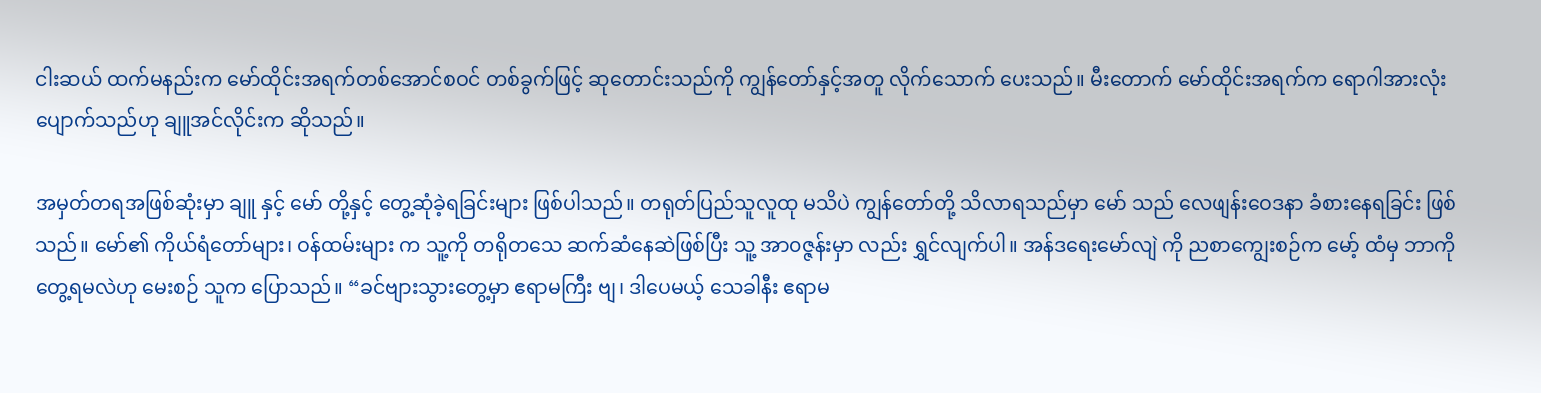ငါးဆယ် ထက်မနည်းက မော်ထိုင်းအရက်တစ်အောင်စဝင် တစ်ခွက်ဖြင့် ဆုတောင်းသည်ကို ကျွန်တော်နှင့်အတူ လိုက်သောက် ပေးသည်။ မီးတောက် မော်ထိုင်းအရက်က ရောဂါအားလုံးပျောက်သည်ဟု ချူအင်လိုင်းက ဆိုသည်။

အမှတ်တရအဖြစ်ဆုံးမှာ ချူ နှင့် မော် တို့နှင့် တွေ့ဆုံခဲ့ရခြင်းများ ဖြစ်ပါသည်။ တရုတ်ပြည်သူလူထု မသိပဲ ကျွန်တော်တို့ သိလာရသည်မှာ မော် သည် လေဖျန်းဝေဒနာ ခံစားနေရခြင်း ဖြစ်သည်။ မော်၏ ကိုယ်ရံတော်များ၊ ဝန်ထမ်းများ က သူ့ကို တရိုတသေ ဆက်ဆံနေဆဲဖြစ်ပြီး သူ့ အာ၀ဇ္ဇန်းမှာ လည်း ရွှင်လျက်ပါ။ အန်ဒရေးမော်လျဲ ကို ညစာကျွေးစဉ်က မော့် ထံမှ ဘာကိုတွေ့ရမလဲဟု မေးစဉ် သူက ပြောသည်။ “ခင်ဗျားသွားတွေ့မှာ ဧရာမကြီး ဗျ၊ ဒါပေမယ့် သေခါနီး ဧရာမ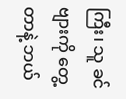ကြီး၊ သူ ခင်ဗျားကို တွေ့တာနဲ့ ဘယ်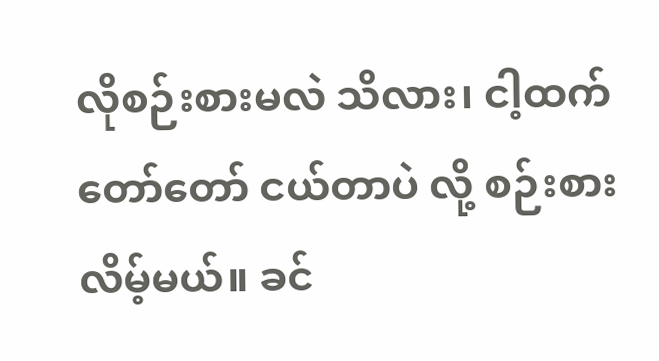လိုစဉ်းစားမလဲ သိလား၊ ငါ့ထက် တော်တော် ငယ်တာပဲ လို့ စဉ်းစားလိမ့်မယ်။ ခင်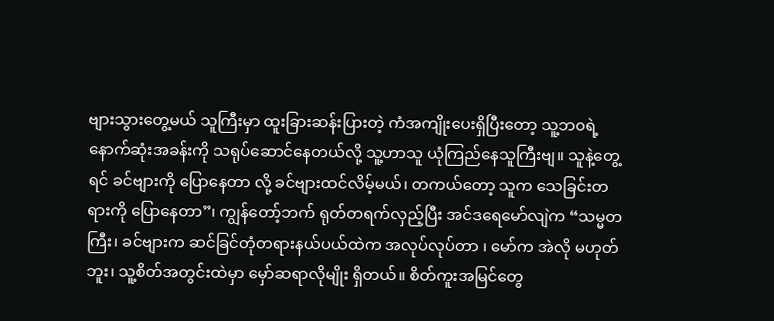ဗျားသွားတွေ့မယ် သူကြီးမှာ ထူးခြားဆန်းပြားတဲ့ ကံအကျိုးပေးရှိပြီးတော့ သူ့ဘ၀ရဲ့ နောက်ဆုံးအခန်းကို သရုပ်ဆောင်နေတယ်လို့ သူ့ဟာသူ ယုံကြည်နေသူကြီးဗျ။ သူနဲ့တွေ့ရင် ခင်ဗျားကို ပြောနေတာ လို့ ခင်ဗျားထင်လိမ့်မယ်၊ တကယ်တော့ သူက သေခြင်းတရားကို ပြောနေတာ”၊ ကျွန်တော့်ဘက် ရုတ်တရက်လှည့်ပြီး အင်ဒရေမော်လျဲက “သမ္မတကြီး၊ ခင်ဗျားက ဆင်ခြင်တုံတရားနယ်ပယ်ထဲက အလုပ်လုပ်တာ ၊ မော်က အဲလို မဟုတ်ဘူး၊ သူ့စိတ်အတွင်းထဲမှာ မှော်ဆရာလိုမျိုး ရှိတယ်။ စိတ်ကူးအမြင်တွေ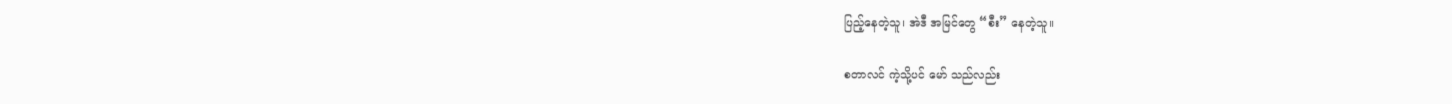ပြည့်နေတဲ့သူ၊ အဲဒီ အမြင်တွေ “စီး” နေတဲ့သူ။

စတာလင် ကဲ့သို့ပင် မော် သည်လည်း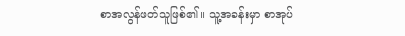စာအလွန်ဖတ်သူဖြစ်၏။ သူ့အခန်းမှာ စာအုပ်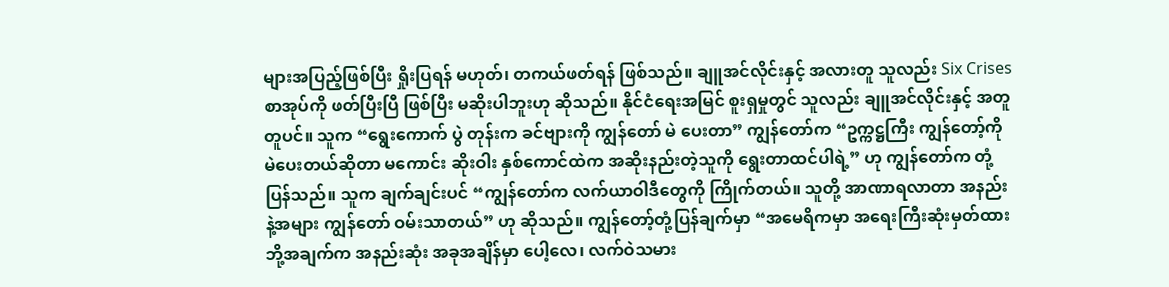များအပြည့်ဖြစ်ပြီး ရှိုးပြရန် မဟုတ်၊ တကယ်ဖတ်ရန် ဖြစ်သည်။ ချူအင်လိုင်းနှင့် အလားတူ သူလည်း Six Crises စာအုပ်ကို ဖတ်ပြီးပြီ ဖြစ်ပြီး မဆိုးပါဘူးဟု ဆိုသည်။ နိုင်ငံရေးအမြင် စူးရှမှုတွင် သူလည်း ချူအင်လိုင်းနှင့် အတူတူပင်။ သူက “ရွေးကောက် ပွဲ တုန်းက ခင်ဗျားကို ကျွန်တော် မဲ ပေးတာ” ကျွန်တော်က “ဥက္ကဋ္ဌကြီး ကျွန်တော့်ကို မဲပေးတယ်ဆိုတာ မကောင်း ဆိုးဝါး နှစ်ကောင်ထဲက အဆိုးနည်းတဲ့သူကို ရွေးတာထင်ပါရဲ့” ဟု ကျွန်တော်က တုံ့ပြန်သည်။ သူက ချက်ချင်းပင် “ကျွန်တော်က လက်ယာဝါဒီတွေကို ကြိုက်တယ်။ သူတို့ အာဏာရလာတာ အနည်းနဲ့အများ ကျွန်တော် ဝမ်းသာတယ်” ဟု ဆိုသည်။ ကျွန်တော့်တုံ့ပြန်ချက်မှာ “အမေရိကမှာ အရေးကြီးဆုံးမှတ်ထားဘို့အချက်က အနည်းဆုံး အခုအချိန်မှာ ပေါ့လေ၊ လက်ဝဲသမား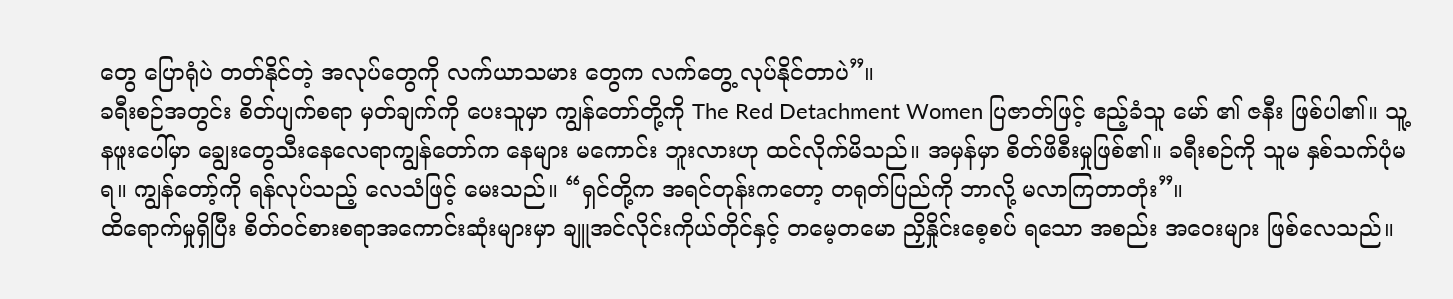တွေ ပြောရုံပဲ တတ်နိုင်တဲ့ အလုပ်တွေကို လက်ယာသမား တွေက လက်တွေ့ လုပ်နိုင်တာပဲ”။
ခရီးစဉ်အတွင်း စိတ်ပျက်စရာ မှတ်ချက်ကို ပေးသူမှာ ကျွန်တော်တို့ကို The Red Detachment Women ပြဇာတ်ဖြင့် ဧည့်ခံသူ မော် ၏ ဇနီး ဖြစ်ပါ၏။ သူ့နဖူးပေါ်မှာ ချွေးတွေသီးနေလေရာကျွန်တော်က နေများ မကောင်း ဘူးလားဟု ထင်လိုက်မိသည်။ အမှန်မှာ စိတ်ဖိစီးမှုဖြစ်၏။ ခရီးစဉ်ကို သူမ နှစ်သက်ပုံမရ။ ကျွန်တော့်ကို ရန်လုပ်သည့် လေသံဖြင့် မေးသည်။ “ရှင်တို့က အရင်တုန်းကတော့ တရုတ်ပြည်ကို ဘာလို့ မလာကြတာတုံး”။
ထိရောက်မှုရှိပြီး စိတ်ဝင်စားစရာအကောင်းဆုံးများမှာ ချူအင်လိုင်းကိုယ်တိုင်နှင့် တမေ့တမော ညှိနှိုင်းစေ့စပ် ရသော အစည်း အဝေးများ ဖြစ်လေသည်။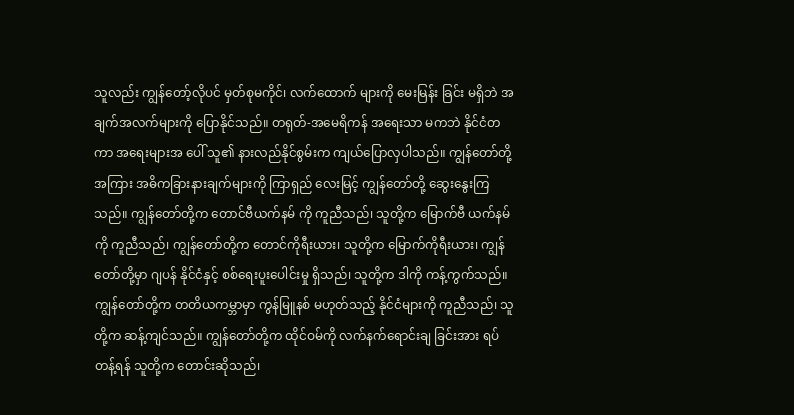သူလည်း ကျွန်တော့်လိုပင် မှတ်စုမကိုင်၊ လက်ထောက် များကို မေးမြန်း ခြင်း မရှိဘဲ အချက်အလက်များကို ပြောနိုင်သည်။ တရုတ်-အမေရိကန် အရေးသာ မကဘဲ နိုင်ငံတကာ အရေးများအ ပေါ် သူ၏ နားလည်နိုင်စွမ်းက ကျယ်ပြောလှပါသည်။ ကျွန်တော်တို့အကြား အဓိကခြားနားချက်များကို ကြာရှည် လေးမြင့် ကျွန်တော်တို့ ဆွေးနွေးကြသည်။ ကျွန်တော်တို့က တောင်ဗီယက်နမ် ကို ကူညီသည်၊ သူတို့က မြောက်ဗီ ယက်နမ်ကို ကူညီသည်၊ ကျွန်တော်တို့က တောင်ကိုရီးယား၊ သူတို့က မြောက်ကိုရီးယား၊ ကျွန်တော်တို့မှာ ဂျပန် နိုင်ငံနှင့် စစ်ရေးပူးပေါင်းမှု ရှိသည်၊ သူတို့က ဒါကို ကန့်ကွက်သည်။ ကျွန်တော်တို့က တတိယကမ္ဘာမှာ ကွန်မြူနစ် မဟုတ်သည့် နိုင်ငံများကို ကူညီသည်၊ သူတို့က ဆန့်ကျင်သည်။ ကျွန်တော်တို့က ထိုင်ဝမ်ကို လက်နက်ရောင်းချ ခြင်းအား ရပ်တန့်ရန် သူတို့က တောင်းဆိုသည်၊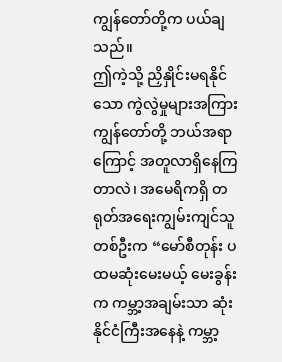ကျွန်တော်တို့က ပယ်ချသည်။
ဤကဲ့သို့ ညှိနှိုင်းမရနိုင်သော ကွဲလွဲမှုများအကြား ကျွန်တော်တို့ ဘယ်အရာကြောင့် အတူလာရှိနေကြတာလဲ၊ အမေရိကရှိ တရုတ်အရေးကျွမ်းကျင်သူ တစ်ဦးက “မော်စီတုန်း ပထမဆုံးမေးမယ့် မေးခွန်းက ကမ္ဘာ့အချမ်းသာ ဆုံး နိုင်ငံကြီးအနေနဲ့ ကမ္ဘာ့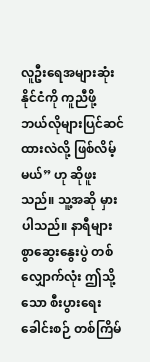လူဦးရေအများဆုံးနိုင်ငံကို ကူညီဖို့ ဘယ်လိုများပြင်ဆင်ထားလဲလို့ ဖြစ်လိမ့်မယ်” ဟု ဆိုဖူးသည်။ သူ့အဆို မှားပါသည်။ နာရီများစွာဆွေးနွေးပွဲ တစ်လျှောက်လုံး ဤသို့သော စီးပွားရေးခေါင်းစဉ် တစ်ကြိမ်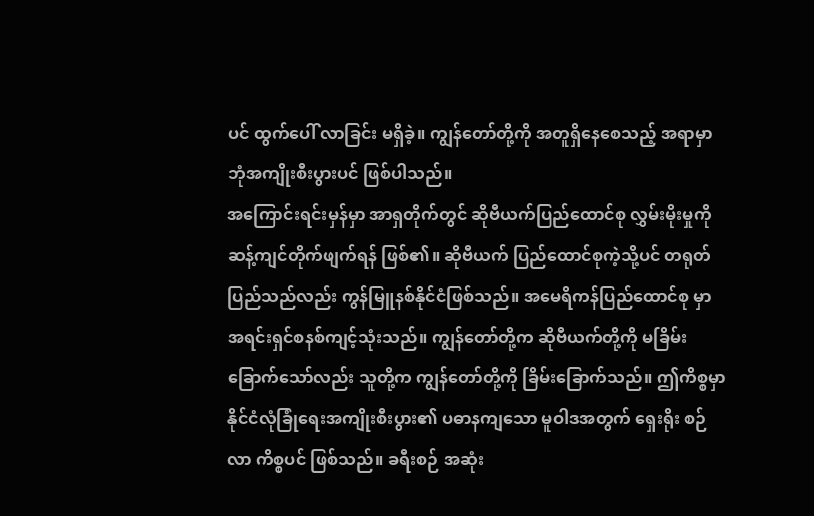ပင် ထွက်ပေါ် လာခြင်း မရှိခဲ့။ ကျွန်တော်တို့ကို အတူရှိနေစေသည့် အရာမှာ ဘုံအကျိုးစီးပွားပင် ဖြစ်ပါသည်။
အကြောင်းရင်းမှန်မှာ အာရှတိုက်တွင် ဆိုဗီယက်ပြည်ထောင်စု လွှမ်းမိုးမှုကို ဆန့်ကျင်တိုက်ဖျက်ရန် ဖြစ်၏။ ဆိုဗီယက် ပြည်ထောင်စုကဲ့သို့ပင် တရုတ်ပြည်သည်လည်း ကွန်မြူနစ်နိုင်ငံဖြစ်သည်။ အမေရိကန်ပြည်ထောင်စု မှာ အရင်းရှင်စနစ်ကျင့်သုံးသည်။ ကျွန်တော်တို့က ဆိုဗီယက်တို့ကို မခြိမ်းခြောက်သော်လည်း သူတို့က ကျွန်တော်တို့ကို ခြိမ်းခြောက်သည်။ ဤကိစ္စမှာ နိုင်ငံလုံခြုံရေးအကျိုးစီးပွား၏ ပဓာနကျသော မူဝါဒအတွက် ရှေးရိုး စဉ်လာ ကိစ္စပင် ဖြစ်သည်။ ခရီးစဉ် အဆုံး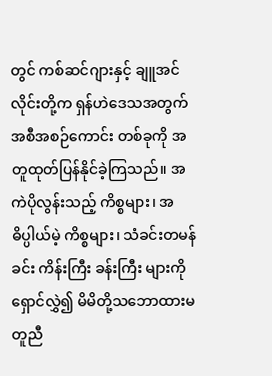တွင် ကစ်ဆင်ဂျားနှင့် ချူအင်လိုင်းတို့က ရှန်ဟဲဒေသအတွက် အစီအစဉ်ကောင်း တစ်ခုကို အတူထုတ်ပြန်နိုင်ခဲ့ကြသည်။ အကဲပိုလွန်းသည့် ကိစ္စများ၊ အဓိပ္ပါယ်မဲ့ ကိစ္စများ၊ သံခင်းတမန်ခင်း ကိန်းကြီး ခန်းကြီး များကို ရှောင်လွှဲ၍ မိမိတို့သဘောထားမတူညီ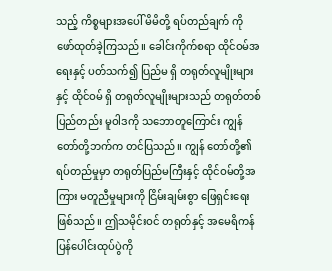သည့် ကိစ္စများအပေါ် မိမိတို့ ရပ်တည်ချက် ကို ဖော်ထုတ်ခဲ့ကြသည်။ ခေါင်းကိုက်စရာ ထိုင်ဝမ်အရေးနှင့် ပတ်သက်၍ ပြည်မ ရှိ တရုတ်လူမျိုးများနှင့် ထိုင်ဝမ် ရှိ တရုတ်လူမျိုးများသည် တရုတ်တစ်ပြည်တည်း မူဝါဒကို သဘောတူကြောင်း ကျွန်တော်တို့ဘက်က တင်ပြသည်။ ကျွန် တော်တို့၏ ရပ်တည်မှုမှာ တရုတ်ပြည်မကြီးနှင့် ထိုင်ဝမ်တို့အကြား မတူညီမှုများကို ငြိမ်းချမ်းစွာ ဖြေရှင်းရေး ဖြစ်သည်။ ဤသမိုင်းဝင် တရုတ်နှင့် အမေရိကန် ပြန်ပေါင်းထုပ်ပွဲကို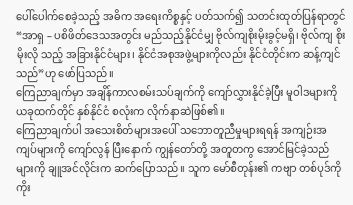ပေါ်ပေါက်စေခဲ့သည့် အဓိက အရေးကိစ္စနှင့် ပတ်သက်၍ သတင်းထုတ်ပြန်ရာတွင် “အာရှ – ပစိဖိတ်ဒေသအတွင်း မည်သည့်နိုင်ငံမျှ ဗိုလ်ကျစိုးမိုးခွင့်မရှိ၊ ဗိုလ်ကျ စိုးမိုးလို သည့် အခြားနိုင်ငံများ၊ နိုင်ငံအစုအဖွဲ့များကိုလည်း နိုင်ငံတိုင်းက ဆန့်ကျင်သည်”ဟု ဖော်ပြသည်။
ကြေညာချက်မှာ အချိန်ကာလစမ်းသပ်ချက်ကို ကျော်လွှားနိုင်ခဲ့ပြီး မူဝါဒများကို ယခုထက်တိုင် နှစ်နိုင်ငံ စလုံးက လိုက်နာဆဲဖြစ်၏။
ကြေညာချက်ပါ အသေးစိတ်များအပေါ် သဘောတူညီမှုများရရန် အကျဉ်းအကျပ်များကို ကျော်လွန် ပြီးနောက် ကျွန်တော်တို့ အတူတကွ အောင်မြင်ခဲ့သည်များကို ချူအင်လိုင်းက ဆက်ပြောသည်။ သူက မော်စီတုန်း၏ ကဗျာ တစ်ပုဒ်ကို ကိုး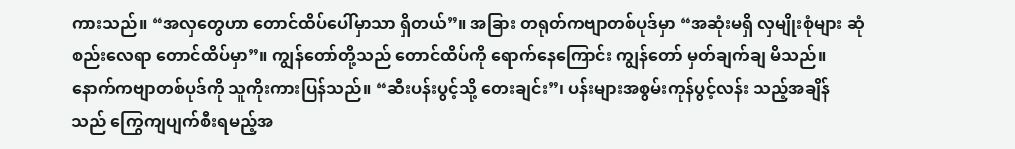ကားသည်။ “အလှတွေဟာ တောင်ထိပ်ပေါ်မှာသာ ရှိတယ်”။ အခြား တရုတ်ကဗျာတစ်ပုဒ်မှာ “အဆုံးမရှိ လှမျိုးစုံများ ဆုံစည်းလေရာ တောင်ထိပ်မှာ”။ ကျွန်တော်တို့သည် တောင်ထိပ်ကို ရောက်နေကြောင်း ကျွန်တော် မှတ်ချက်ချ မိသည်။
နောက်ကဗျာတစ်ပုဒ်ကို သူကိုးကားပြန်သည်။ “ဆီးပန်းပွင့်သို့ တေးချင်း”၊ ပန်းများအစွမ်းကုန်ပွင့်လန်း သည့်အချိန် သည် ကြွေကျပျက်စီးရမည့်အ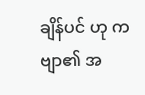ချိန်ပင် ဟု ကဗျာ၏ အ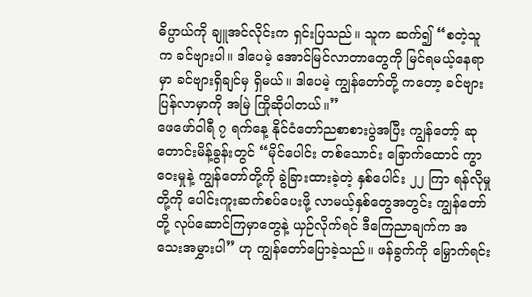ဓိပ္ပာယ်ကို ချူအင်လိုင်းက ရှင်းပြသည်။ သူက ဆက်၍ “စတဲ့သူ က ခင်ဗျားပါ။ ဒါပေမဲ့ အောင်မြင်လာတာတွေကို မြင်ရမယ့်နေရာမှာ ခင်ဗျားရှိချင်မှ ရှိမယ်။ ဒါပေမဲ့ ကျွန်တော်တို့ ကတော့ ခင်ဗျားပြန်လာမှာကို အမြဲ ကြိုဆိုပါတယ်။”
ဖေဖော်ဝါရီ ၇ ရက်နေ့ နိုင်ငံတော်ညစာစားပွဲအပြီး ကျွန်တော့် ဆုတောင်းမိန့်ခွန်းတွင် “မိုင်ပေါင်း တစ်သောင်း ခြောက်ထောင် ကွာဝေးမှုနဲ့ ကျွန်တော်တို့ကို ခွဲခြားထားခဲ့တဲ့ နှစ်ပေါင်း ၂၂ ကြာ ရန်လိုမှုတို့ကို ပေါင်းကူးဆက်စပ်ပေးဖို့ လာမယ့်နှစ်တွေအတွင်း ကျွန်တော်တို့ လုပ်ဆောင်ကြမှာတွေနဲ့ ယှဉ်လိုက်ရင် ဒီကြေညာချက်က အသေးအမွှားပါ” ဟု ကျွန်တော်ပြောခဲ့သည်။ ဖန်ခွက်ကို မြှောက်ရင်း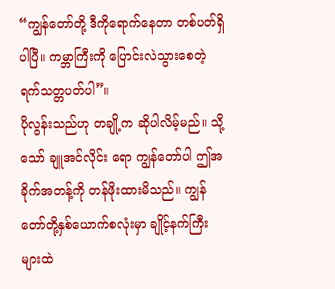“ကျွန်တော်တို့ ဒီကိုရောက်နေတာ တစ်ပတ်ရှိပါပြီ။ ကမ္ဘာကြီးကို ပြောင်းလဲသွားစေတဲ့ ရက်သတ္တပတ်ပါ”။
ပိုလွန်းသည်ဟု တချို့က ဆိုပါလိမ့်မည်။ သို့သော် ချူအင်လိုင်း ရော ကျွန်တော်ပါ ဤအခိုက်အတန့်ကို တန်ဖိုးထားမိသည်။ ကျွန်တော်တို့နှစ်ယောက်စလုံးမှာ ချိုင့်နက်ကြီးများထဲ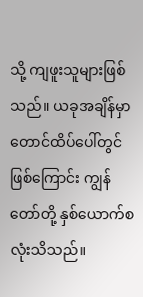သို့ ကျဖူးသူများဖြစ်သည်။ ယခုအချိန်မှာ တောင်ထိပ်ပေါ်တွင် ဖြစ်ကြောင်း ကျွန်တော်တို့ နှစ်ယောက်စလုံးသိသည်။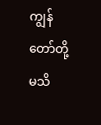ကျွန်တော်တို့ မသိ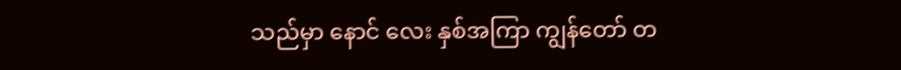သည်မှာ နောင် လေး နှစ်အကြာ ကျွန်တော် တ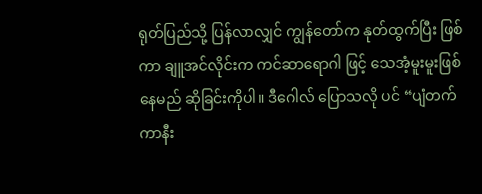ရုတ်ပြည်သို့ ပြန်လာလျှင် ကျွန်တော်က နုတ်ထွက်ပြီး ဖြစ်ကာ ချူအင်လိုင်းက ကင်ဆာရောဂါ ဖြင့် သေအံ့မူးမူးဖြစ်နေမည် ဆိုခြင်းကိုပါ။ ဒီဂေါလ် ပြောသလို ပင် “ပျံတက် ကာနီး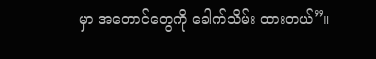မှာ အတောင်တွေကို ခေါက်သိမ်း ထားတယ်”။